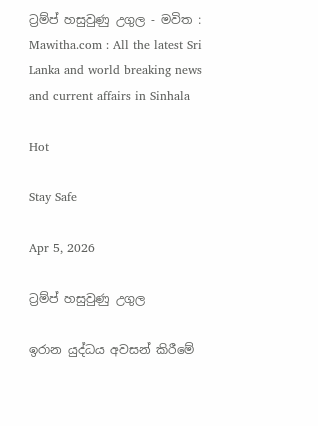ට්‍රම්ප් හසුවුණු උගුල - මවිත : Mawitha.com : All the latest Sri Lanka and world breaking news and current affairs in Sinhala

Hot

Stay Safe

Apr 5, 2026

ට්‍රම්ප් හසුවුණු උගුල

ඉරාන යුද්ධය අවසන් කිරීමේ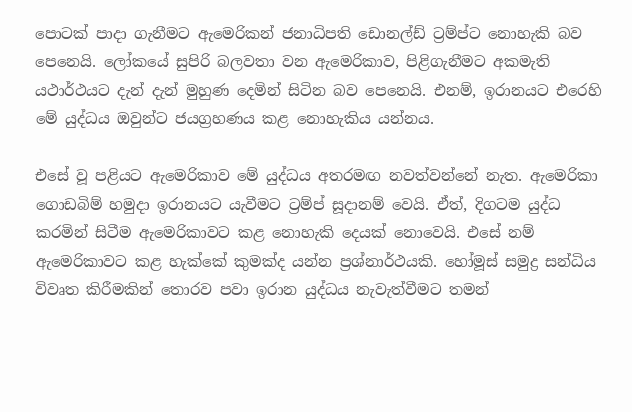පොටක් පාදා ගැනීමට ඇමෙරිකන් ජනාධිපති ඩොනල්ඩ් ට්‍රම්ප්ට නොහැකි බව පෙනෙයි. ලෝකයේ සුපිරි බලවතා වන ඇමෙරිකාව, පිළිගැනීමට අකමැති යථාර්ථයට දැන් දැන් මුහුණ දෙමින් සිටින බව පෙනෙයි. එනම්, ඉරානයට එරෙහි මේ යුද්ධය ඔවුන්ට ජයග්‍රහණය කළ නොහැකිය යන්නය.

එසේ වූ පළියට ඇමෙරිකාව මේ යුද්ධය අතරමඟ නවත්වන්නේ නැත. ඇමෙරිකා ගොඩබිම් හමුදා ඉරානයට යැවීමට ට්‍රම්ප් සූදානම් වෙයි. ඒත්, දිගටම යුද්ධ කරමින් සිටීම ඇමෙරිකාවට කළ නොහැකි දෙයක් නොවෙයි. එසේ නම් ඇමෙරිකාවට කළ හැක්කේ කුමක්ද යන්න ප්‍රශ්නාර්ථයකි. හෝමූස් සමුද්‍ර සන්ධිය විවෘත කිරීමකින් තොරව පවා ඉරාන යුද්ධය නැවැත්වීමට තමන්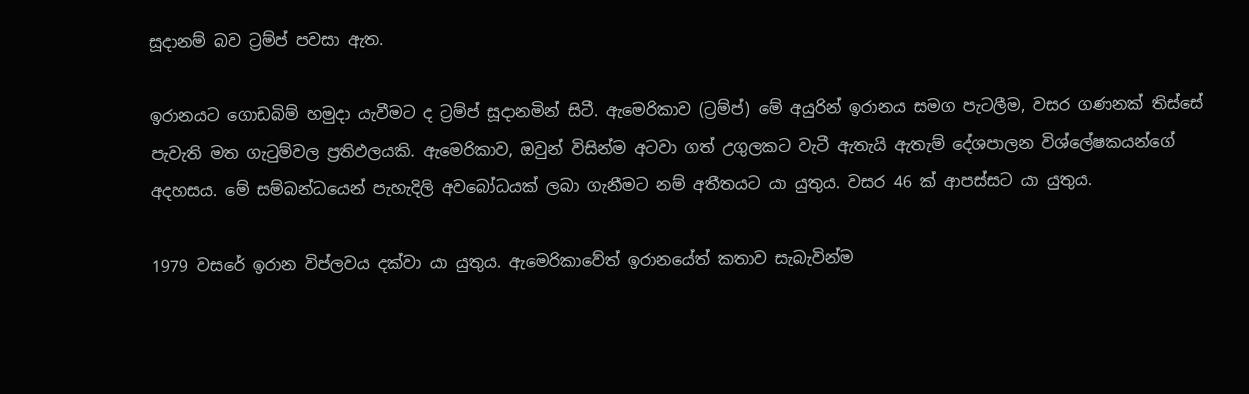සූදානම් බව ට්‍රම්ප් පවසා ඇත.

ඉරානයට ගොඩබිම් හමුදා යැවීමට ද ට්‍රම්ප් සූදානමින් සිටී. ඇමෙරිකාව (ට්‍රම්ප්) මේ අයුරින් ඉරානය සමග පැටලීම, වසර ගණනක් තිස්සේ පැවැති මත ගැටුම්වල ප්‍රතිඵලයකි. ඇමෙරිකාව, ඔවුන් විසින්ම අටවා ගත් උගුලකට වැටී ඇතැයි ඇතැම් දේශපාලන විශ්ලේෂකයන්ගේ අදහසය. මේ සම්බන්ධයෙන් පැහැදිලි අවබෝධයක් ලබා ගැනීමට නම් අතීතයට යා යුතුය. වසර 46 ක් ආපස්සට යා යුතුය.

1979 වසරේ ඉරාන විප්ලවය දක්වා යා යුතුය. ඇමෙරිකාවේත් ඉරානයේත් කතාව සැබැවින්ම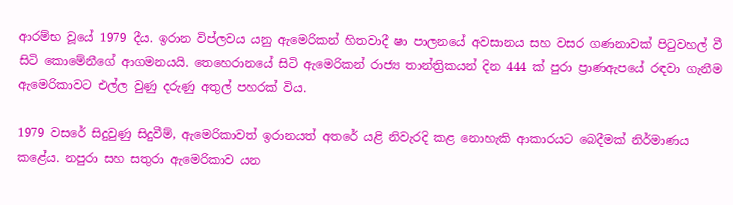ආරම්භ වූයේ 1979 දීය. ඉරාන විප්ලවය යනු ඇමෙරිකන් හිතවාදී ෂා පාලනයේ අවසානය සහ වසර ගණනාවක් පිටුවහල් වී සිටි කොමේනීගේ ආගමනයයි. තෙහෙරානයේ සිටි ඇමෙරිකන් රාජ්‍ය තාන්ත්‍රිකයන් දින 444 ක් පුරා ප්‍රාණඇපයේ රඳවා ගැනීම ඇමෙරිකාවට එල්ල වුණු දරුණු අතුල් පහරක් විය.

1979 වසරේ සිදුවුණු සිදුවීම්, ඇමෙරිකාවත් ඉරානයත් අතරේ යළි නිවැරදි කළ නොහැකි ආකාරයට බෙදීමක් නිර්මාණය කළේය. නපුරා සහ සතුරා ඇමෙරිකාව යන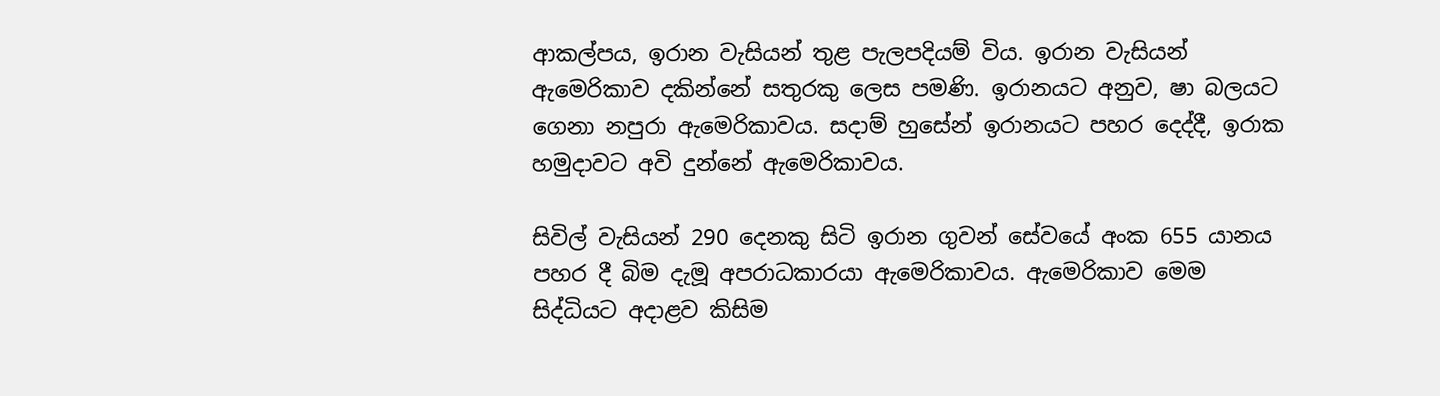ආකල්පය, ඉරාන වැසියන් තුළ පැලපදියම් විය. ඉරාන වැසියන් ඇමෙරිකාව දකින්නේ සතුරකු ලෙස පමණි. ඉරානයට අනුව, ෂා බලයට ගෙනා නපුරා ඇමෙරිකාවය. සදාම් හුසේන් ඉරානයට පහර දෙද්දී, ඉරාක හමුදාවට අවි දුන්නේ ඇමෙරිකාවය.

සිවිල් වැසියන් 290 දෙනකු සිටි ඉරාන ගුවන් සේවයේ අංක 655 යානය පහර දී බිම දැමූ අපරාධකාරයා ඇමෙරිකාවය. ඇමෙරිකාව මෙම සිද්ධියට අදාළව කිසිම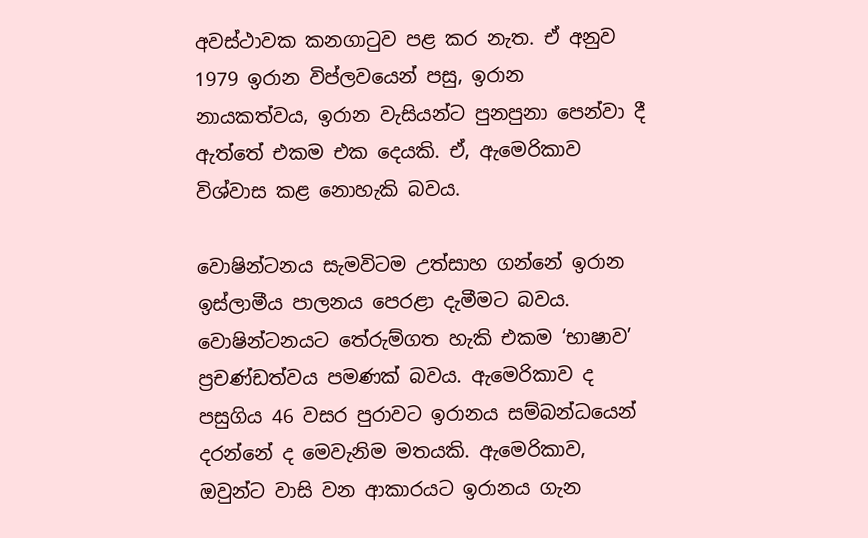අවස්ථාවක කනගාටුව පළ කර නැත. ඒ අනුව 1979 ඉරාන විප්ලවයෙන් පසු, ඉරාන නායකත්වය, ඉරාන වැසියන්ට පුනපුනා පෙන්වා දී ඇත්තේ එකම එක දෙයකි. ඒ, ඇමෙරිකාව විශ්වාස කළ නොහැකි බවය.

වොෂින්ටනය සැමවිටම උත්සාහ ගන්නේ ඉරාන ඉස්ලාමීය පාලනය පෙරළා දැමීමට බවය. වොෂින්ටනයට තේරුම්ගත හැකි එකම ‘භාෂාව’ ප්‍රචණ්ඩත්වය පමණක් බවය. ඇමෙරිකාව ද පසුගිය 46 වසර පුරාවට ඉරානය සම්බන්ධයෙන් දරන්නේ ද මෙවැනිම මතයකි. ඇමෙරිකාව, ඔවුන්ට වාසි වන ආකාරයට ඉරානය ගැන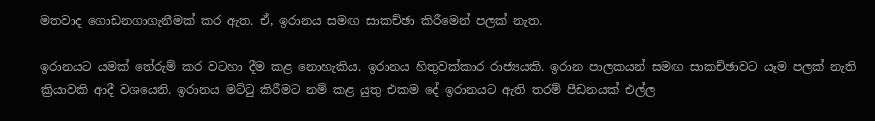මතවාද ගොඩනගාගැනීමක් කර ඇත. ඒ, ඉරානය සමඟ සාකච්ඡා කිරීමෙන් පලක් නැත.

ඉරානයට යමක් තේරුම් කර වටහා දීම කළ නොහැකිය. ඉරානය හිතුවක්කාර රාජ්‍යයකි. ඉරාන පාලකයන් සමඟ සාකච්ඡාවට යෑම පලක් නැති ක්‍රියාවකි ආදී වශයෙනි. ඉරානය මට්ටු කිරීමට නම් කළ යුතු එකම දේ ඉරානයට ඇති තරම් පීඩනයක් එල්ල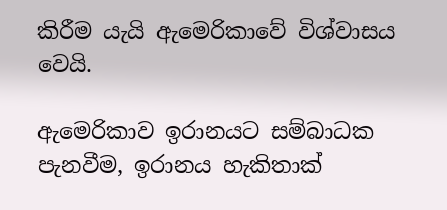කිරීම යැයි ඇමෙරිකාවේ විශ්වාසය වෙයි.

ඇමෙරිකාව ඉරානයට සම්බාධක පැනවීම, ඉරානය හැකිතාක්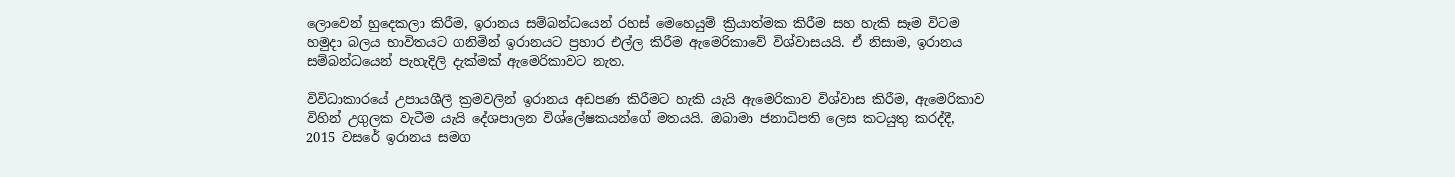ලොවෙන් හුදෙකලා කිරීම, ඉරානය සම්බන්ධයෙන් රහස් මෙහෙයුම් ක්‍රියාත්මක කිරීම සහ හැකි සෑම විටම හමුදා බලය භාවිතයට ගනිමින් ඉරානයට ප්‍රහාර එල්ල කිරීම ඇමෙරිකාවේ විශ්වාසයයි. ඒ නිසාම, ඉරානය සම්බන්ධයෙන් පැහැදිලි දැක්මක් ඇමෙරිකාවට නැත.

විවිධාකාරයේ උපායශීලී ක්‍රමවලින් ඉරානය අඩපණ කිරීමට හැකි යැයි ඇමෙරිකාව විශ්වාස කිරීම, ඇමෙරිකාව විහින් උගුලක වැටීම යැයි දේශපාලන විශ්ලේෂකයන්ගේ මතයයි. ඔබාමා ජනාධිපති ලෙස කටයුතු කරද්දී, 2015 වසරේ ඉරානය සමග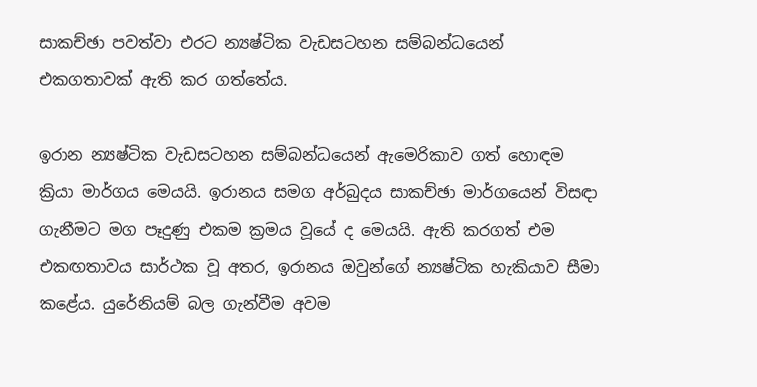සාකච්ඡා පවත්වා එරට න්‍යෂ්ටික වැඩසටහන සම්බන්ධයෙන් එකගතාවක් ඇති කර ගත්තේය.

ඉරාන න්‍යෂ්ටික වැඩසටහන සම්බන්ධයෙන් ඇමෙරිකාව ගත් හොඳම ක්‍රියා මාර්ගය මෙයයි. ඉරානය සමග අර්බුදය සාකච්ඡා මාර්ගයෙන් විසඳා ගැනීමට මග පෑදුණු එකම ක්‍රමය වූයේ ද මෙයයි. ඇති කරගත් එම එකඟතාවය සාර්ථක වූ අතර, ඉරානය ඔවුන්ගේ න්‍යෂ්ටික හැකියාව සීමා කළේය. යුරේනියම් බල ගැන්වීම අවම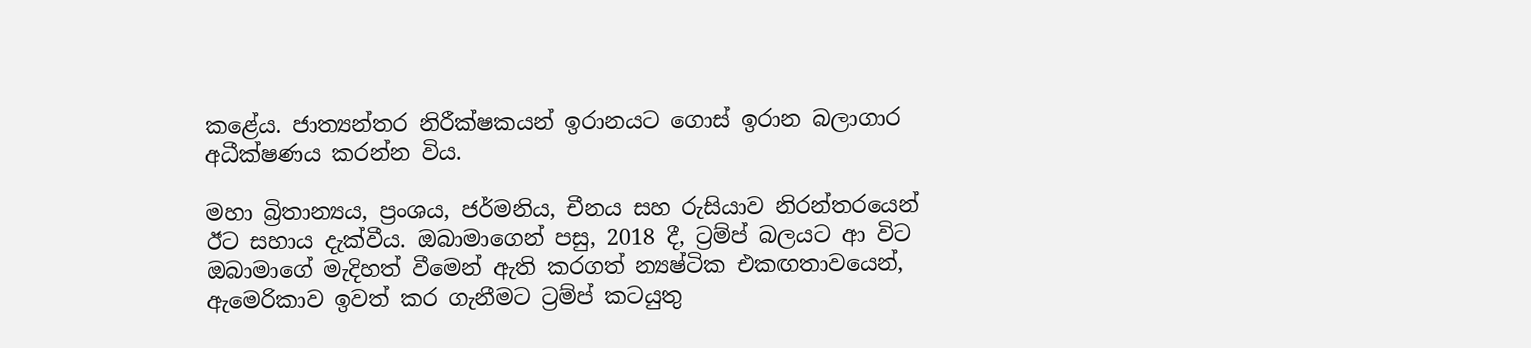කළේය. ජාත්‍යන්තර නිරීක්ෂකයන් ඉරානයට ගොස් ඉරාන බලාගාර අධීක්ෂණය කරන්න විය.

මහා බ්‍රිතාන්‍යය, ප්‍රංශය, ජර්මනිය, චීනය සහ රුසියාව නිරන්තරයෙන් ඊට සහාය දැක්වීය. ඔබාමාගෙන් පසු, 2018 දී, ට්‍රම්ප් බලයට ආ විට ඔබාමාගේ මැදිහත් වීමෙන් ඇති කරගත් න්‍යෂ්ටික එකඟතාවයෙන්, ඇමෙරිකාව ඉවත් කර ගැනීමට ට්‍රම්ප් කටයුතු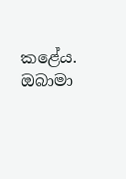කළේය. ඔබාමා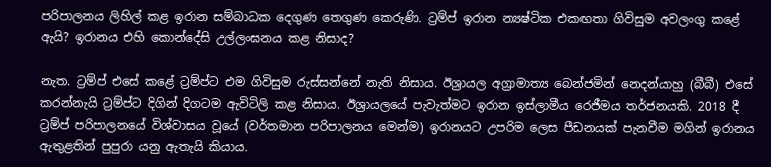පරිපාලනය ලිහිල් කළ ඉරාන සම්බාධක දෙගුණ තෙගුණ කෙරුණි. ට්‍රම්ප් ඉරාන න්‍යෂ්ටික එකඟතා ගිවිසුම අවලංගු කළේ ඇයි? ඉරානය එහි කොන්දේසි උල්ලංඝනය කළ නිසාද?

නැත. ට්‍රම්ප් එසේ කළේ ට්‍රම්ප්ට එම ගිවිසුම රුස්සන්නේ නැති නිසාය. ඊශ්‍රායල අග්‍රාමාත්‍ය බෙන්ජමින් නෙදන්යාහු (බීබී) එසේ කරන්නැයි ට්‍රම්ප්ට දිගින් දිගටම ඇවිටිලි කළ නිසාය. ඊශ්‍රායලයේ පැවැත්මට ඉරාන ඉස්ලාමීය රෙජීමය තර්ජනයකි. 2018 දී ට්‍රම්ප් පරිපාලනයේ විශ්වාසය වූයේ (වර්තමාන පරිපාලනය මෙන්ම) ඉරානයට උපරිම ලෙස පීඩනයක් පැනවීම මගින් ඉරානය ඇතුළතින් පුපුරා යනු ඇතැයි කියාය.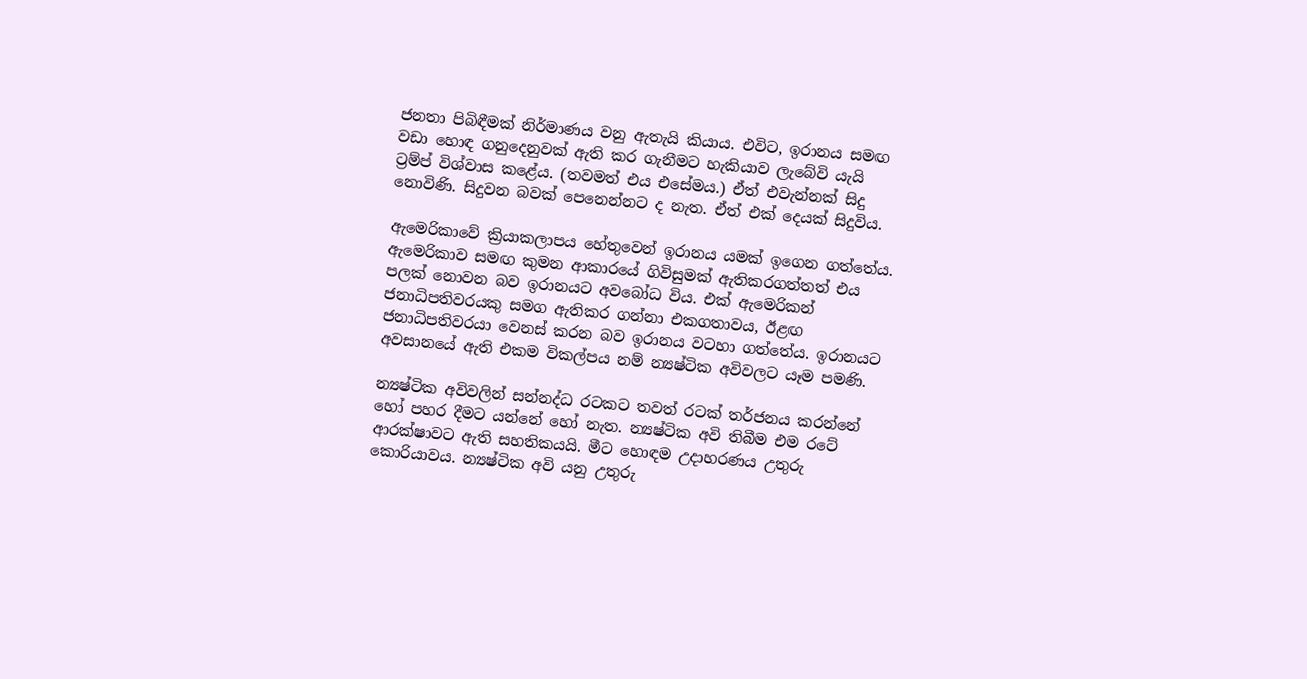ජනතා පිබිඳීමක් නිර්මාණය වනු ඇතැයි කියාය. එවිට, ඉරානය සමඟ වඩා හොඳ ගනුදෙනුවක් ඇති කර ගැනීමට හැකියාව ලැබේවි යැයි ට්‍රම්ප් විශ්වාස කළේය. (තවමත් එය එසේමය.) ඒත් එවැන්නක් සිදු නොවිණි. සිදුවන බවක් පෙනෙන්නට ද නැත. ඒත් එක් දෙයක් සිදුවිය.

ඇමෙරිකාවේ ක්‍රියාකලාපය හේතුවෙන් ඉරානය යමක් ඉගෙන ගත්තේය. ඇමෙරිකාව සමඟ කුමන ආකාරයේ ගිවිසුමක් ඇතිකරගත්තත් එය පලක් නොවන බව ඉරානයට අවබෝධ විය. එක් ඇමෙරිකන් ජනාධිපතිවරයකු සමග ඇතිකර ගන්නා එකගතාවය, ඊළඟ ජනාධිපතිවරයා වෙනස් කරන බව ඉරානය වටහා ගත්තේය. ඉරානයට අවසානයේ ඇති එකම විකල්පය නම් න්‍යෂ්ටික අවිවලට යෑම පමණි.

න්‍යෂ්ටික අවිවලින් සන්නද්ධ රටකට තවත් රටක් තර්ජනය කරන්නේ හෝ පහර දීමට යන්නේ හෝ නැත. න්‍යෂ්ටික අවි තිබීම එම රටේ ආරක්ෂාවට ඇති සහතිකයයි. මීට හොඳම උදාහරණය උතුරු කොරියාවය. න්‍යෂ්ටික අවි යනු උතුරු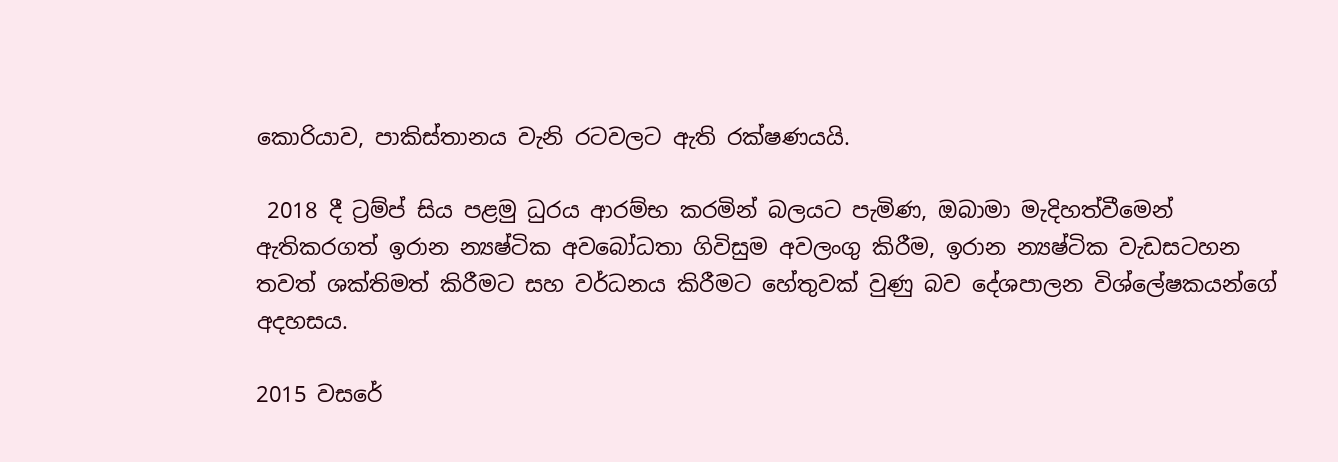කොරියාව, පාකිස්තානය වැනි රටවලට ඇති රක්ෂණයයි.

 2018 දී ට්‍රම්ප් සිය පළමු ධුරය ආරම්භ කරමින් බලයට පැමිණ, ඔබාමා මැදිහත්වීමෙන් ඇතිකරගත් ඉරාන න්‍යෂ්ටික අවබෝධතා ගිවිසුම අවලංගු කිරීම, ඉරාන න්‍යෂ්ටික වැඩසටහන තවත් ශක්තිමත් කිරීමට සහ වර්ධනය කිරීමට හේතුවක් වුණු බව දේශපාලන විශ්ලේෂකයන්ගේ අදහසය.

2015 වසරේ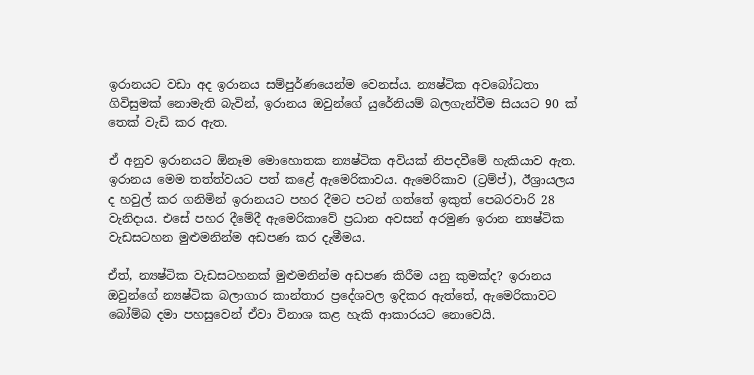ඉරානයට වඩා අද ඉරානය සම්පුර්ණයෙන්ම වෙනස්ය. න්‍යෂ්ටික අවබෝධතා ගිවිසුමක් නොමැති බැවින්, ඉරානය ඔවුන්ගේ යුරේනියම් බලගැන්වීම සියයට 90 ක් තෙක් වැඩි කර ඇත.

ඒ අනුව ඉරානයට ඕනෑම මොහොතක න්‍යෂ්ටික අවියක් නිපදවීමේ හැකියාව ඇත. ඉරානය මෙම තත්ත්වයට පත් කළේ ඇමෙරිකාවය. ඇමෙරිකාව (ට්‍රම්ප්), ඊශ්‍රායලය ද හවුල් කර ගනිමින් ඉරානයට පහර දීමට පටන් ගත්තේ ඉකුත් පෙබරවාරි 28 වැනිදාය. එසේ පහර දීමේදී ඇමෙරිකාවේ ප්‍රධාන අවසන් අරමුණ ඉරාන න්‍යෂ්ටික වැඩසටහන මුළුමනින්ම අඩපණ කර දැමීමය.

ඒත්, න්‍යෂ්ටික වැඩසටහනක් මුළුමනින්ම අඩපණ කිරීම යනු කුමක්ද? ඉරානය ඔවුන්ගේ න්‍යෂ්ටික බලාගාර කාන්තාර ප්‍රදේශවල ඉදිකර ඇත්තේ, ඇමෙරිකාවට බෝම්බ දමා පහසුවෙන් ඒවා විනාශ කළ හැකි ආකාරයට නොවෙයි.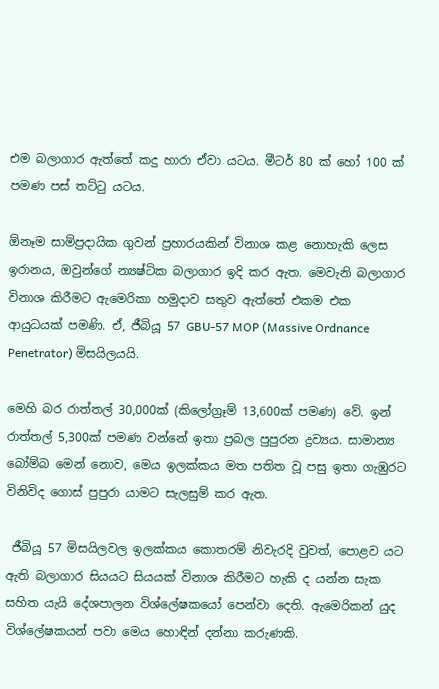එම බලාගාර ඇත්තේ කදු හාරා ඒවා යටය. මීටර් 80 ක් හෝ 100 ක් පමණ පස් තට්ටු යටය.

ඕනෑම සාම්ප්‍රදායික ගුවන් ප්‍රහාරයකින් විනාශ කළ නොහැකි ලෙස ඉරානය, ඔවුන්ගේ න්‍යෂ්ටික බලාගාර ඉදි කර ඇත. මෙවැනි බලාගාර විනාශ කිරීමට ඇමෙරිකා හමුදාව සතුව ඇත්තේ එකම එක ආයුධයක් පමණි. ඒ, ජීබියූ 57 GBU-57 MOP (Massive Ordnance Penetrator) මිසයිලයයි.

මෙහි බර රාත්තල් 30,000ක් (කිලෝග්‍රෑම් 13,600ක් පමණ) වේ. ඉන් රාත්තල් 5,300ක් පමණ වන්නේ ඉතා ප්‍රබල පුපුරන ද්‍රව්‍යය. සාමාන්‍ය බෝම්බ මෙන් නොව, මෙය ඉලක්කය මත පතිත වූ පසු ඉතා ගැඹුරට විනිවිද ගොස් පුපුරා යාමට සැලසුම් කර ඇත.

 ජීබියූ 57 මිසයිලවල ඉලක්කය කොතරම් නිවැරදි වුවත්, පොළව යට ඇති බලාගාර සියයට සියයක් විනාශ කිරීමට හැකි ද යන්න සැක සහිත යැයි දේශපාලන විශ්ලේෂකයෝ පෙන්වා දෙති. ඇමෙරිකන් යුද විශ්ලේෂකයන් පවා මෙය හොඳින් දන්නා කරුණකි.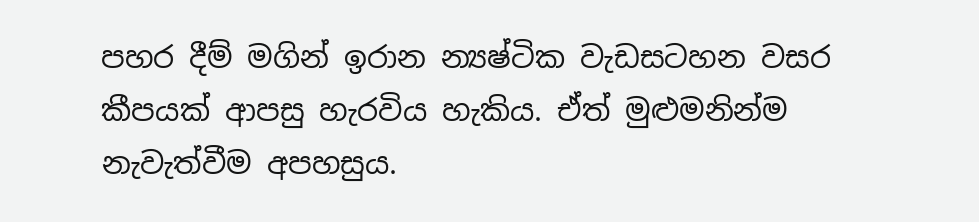පහර දීම් මගින් ඉරාන න්‍යෂ්ටික වැඩසටහන වසර කීපයක් ආපසු හැරවිය හැකිය. ඒත් මුළුමනින්ම නැවැත්වීම අපහසුය.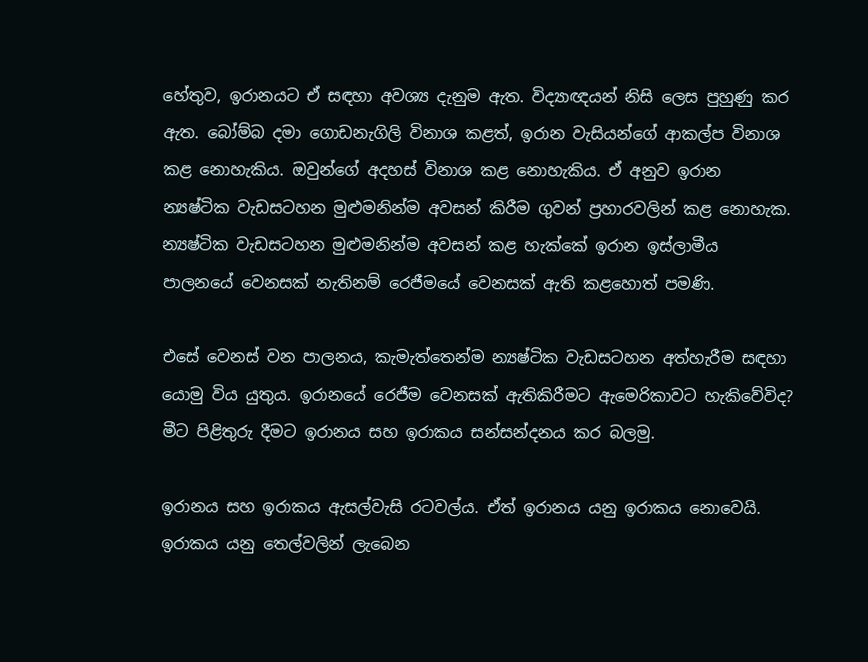හේතුව, ඉරානයට ඒ සඳහා අවශ්‍ය දැනුම ඇත. විද්‍යාඥයන් නිසි ලෙස පුහුණු කර ඇත. බෝම්බ දමා ගොඩනැගිලි විනාශ කළත්, ඉරාන වැසියන්ගේ ආකල්ප විනාශ කළ නොහැකිය. ඔවුන්ගේ අදහස් විනාශ කළ නොහැකිය. ඒ අනුව ඉරාන න්‍යෂ්ටික වැඩසටහන මුළුමනින්ම අවසන් කිරීම ගුවන් ප්‍රහාරවලින් කළ නොහැක. න්‍යෂ්ටික වැඩසටහන මුළුමනින්ම අවසන් කළ හැක්කේ ඉරාන ඉස්ලාමීය පාලනයේ වෙනසක් නැතිනම් රෙජීමයේ වෙනසක් ඇති කළහොත් පමණි.

එසේ වෙනස් වන පාලනය, කැමැත්තෙන්ම න්‍යෂ්ටික වැඩසටහන අත්හැරීම සඳහා යොමු විය යුතුය. ඉරානයේ රෙජීම වෙනසක් ඇතිකිරීමට ඇමෙරිකාවට හැකිවේවිද? මීට පිළිතුරු දීමට ඉරානය සහ ඉරාකය සන්සන්දනය කර බලමු.

ඉරානය සහ ඉරාකය ඇසල්වැසි රටවල්ය. ඒත් ඉරානය යනු ඉරාකය නොවෙයි. ඉරාකය යනු තෙල්වලින් ලැබෙන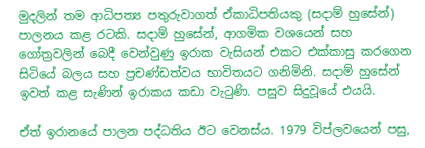මුදලින් තම ආධිපත්‍ය පතුරුවාගත් ඒකාධිපතියකු (සදාම් හුසේන්) පාලනය කළ රටකි. සදාම් හුසේන්, ආගමික වශයෙන් සහ ගෝත්‍රවලින් බෙදී වෙන්වුණු ඉරාක වැසියන් එකට එක්කාසු කරගෙන සිටියේ බලය සහ ප්‍රචණ්ඩත්වය භාවිතයට ගනිමිනි. සදාම් හුසේන් ඉවත් කළ සැණින් ඉරාකය කඩා වැටුණි. පසුව සිදුවූයේ එයයි.

ඒත් ඉරානයේ පාලන පද්ධතිය ඊට වෙනස්ය. 1979 විප්ලවයෙන් පසු,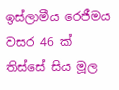ඉස්ලාමීය රෙජීමය වසර 46 ක් තිස්සේ සිය මූල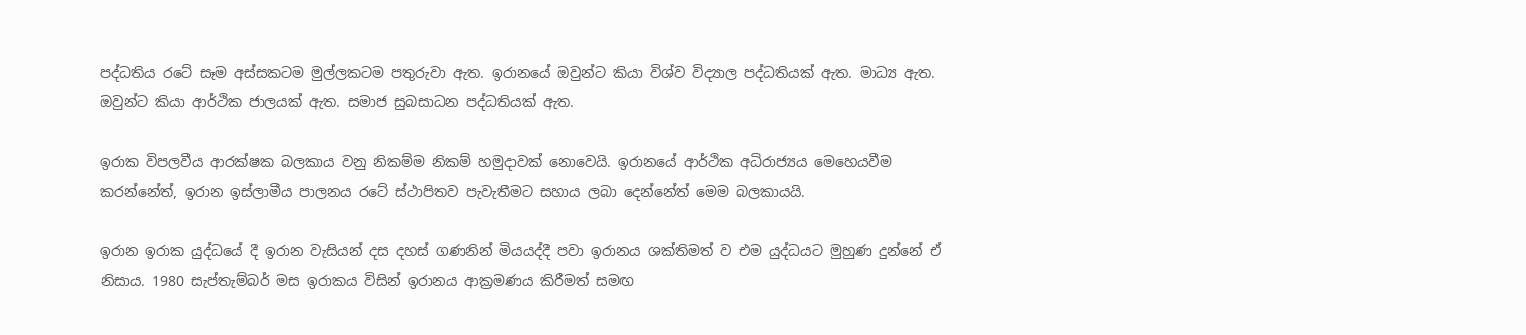පද්ධතිය රටේ සෑම අස්සකටම මුල්ලකටම පතුරුවා ඇත. ඉරානයේ ඔවුන්ට කියා විශ්ව විද්‍යාල පද්ධතියක් ඇත. මාධ්‍ය ඇත. ඔවුන්ට කියා ආර්ථික ජාලයක් ඇත. සමාජ සුබසාධන පද්ධතියක් ඇත.

ඉරාක විපලවීය ආරක්ෂක බලකාය වනු නිකම්ම නිකම් හමුදාවක් නොවෙයි. ඉරානයේ ආර්ථික අධිරාජ්‍යය මෙහෙයවීම කරන්නේත්, ඉරාන ඉස්ලාමීය පාලනය රටේ ස්ථාපිතව පැවැතීමට සහාය ලබා දෙන්නේත් මෙම බලකායයි.

ඉරාන ඉරාක යුද්ධයේ දී ඉරාන වැසියන් දස දහස් ගණනින් මියයද්දී පවා ඉරානය ශක්තිමත් ව එම යුද්ධයට මුහුණ දුන්නේ ඒ නිසාය. 1980 සැප්තැම්බර් මස ඉරාකය විසින් ඉරානය ආක්‍රමණය කිරීමත් සමඟ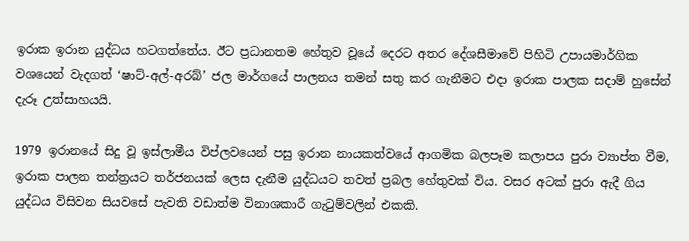ඉරාක ඉරාන යුද්ධය හටගත්තේය. ඊට ප්‍රධානතම හේතුව වූයේ දෙරට අතර දේශසීමාවේ පිහිටි උපායමාර්ගික වශයෙන් වැදගත් ‘ෂාට්-අල්-අරබ්’ ජල මාර්ගයේ පාලනය තමන් සතු කර ගැනීමට එදා ඉරාක පාලක සදාම් හුසේන් දැරූ උත්සාහයයි.

1979 ඉරානයේ සිදු වූ ඉස්ලාමීය විප්ලවයෙන් පසු ඉරාන නායකත්වයේ ආගමික බලපෑම කලාපය පුරා ව්‍යාප්ත වීම, ඉරාක පාලන තන්ත්‍රයට තර්ජනයක් ලෙස දැනීම යුද්ධයට තවත් ප්‍රබල හේතුවක් විය. වසර අටක් පුරා ඇදී ගිය යුද්ධය විසිවන සියවසේ පැවති වඩාත්ම විනාශකාරී ගැටුම්වලින් එකකි.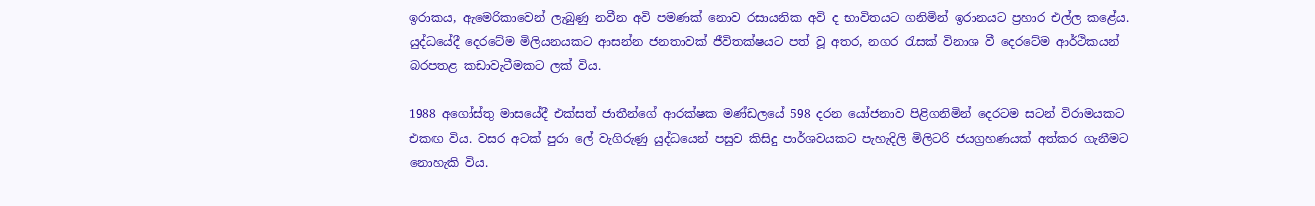ඉරාකය, ඇමෙරිකාවෙන් ලැබුණු නවීන අවි පමණක් නොව රසායනික අවි ද භාවිතයට ගනිමින් ඉරානයට ප්‍රහාර එල්ල කළේය. යුද්ධයේදී දෙරටේම මිලියනයකට ආසන්න ජනතාවක් ජීවිතක්ෂයට පත් වූ අතර, නගර රැසක් විනාශ වී දෙරටේම ආර්ථිකයන් බරපතළ කඩාවැටීමකට ලක් විය.

1988 අගෝස්තු මාසයේදී එක්සත් ජාතීන්ගේ ආරක්ෂක මණ්ඩලයේ 598 දරන යෝජනාව පිළිගනිමින් දෙරටම සටන් විරාමයකට එකඟ විය. වසර අටක් පුරා ලේ වැගිරුණු යුද්ධයෙන් පසුව කිසිදු පාර්ශවයකට පැහැදිලි මිලිටරි ජයග්‍රහණයක් අත්කර ගැනීමට නොහැකි විය.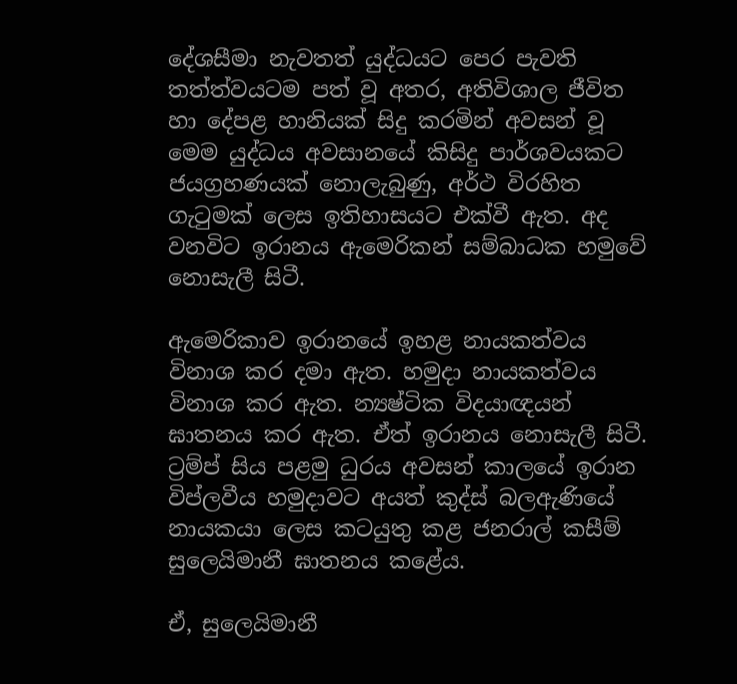දේශසීමා නැවතත් යුද්ධයට පෙර පැවති තත්ත්වයටම පත් වූ අතර, අතිවිශාල ජීවිත හා දේපළ හානියක් සිදු කරමින් අවසන් වූ මෙම යුද්ධය අවසානයේ කිසිදු පාර්ශවයකට ජයග්‍රහණයක් නොලැබුණු, අර්ථ විරහිත ගැටුමක් ලෙස ඉතිහාසයට එක්වී ඇත. අද වනවිට ඉරානය ඇමෙරිකන් සම්බාධක හමුවේ නොසැලී සිටී.

ඇමෙරිකාව ඉරානයේ ඉහළ නායකත්වය විනාශ කර දමා ඇත. හමුදා නායකත්වය විනාශ කර ඇත. න්‍යෂ්ටික විදයාඥයන් ඝාතනය කර ඇත. ඒත් ඉරානය නොසැලී සිටී. ට්‍රම්ප් සිය පළමු ධුරය අවසන් කාලයේ ඉරාන විප්ලවීය හමුදාවට අයත් කුද්ස් බලඇණියේ නායකයා ලෙස කටයුතු කළ ජනරාල් කසීම් සුලෙයිමානී ඝාතනය කළේය.

ඒ, සුලෙයිමානී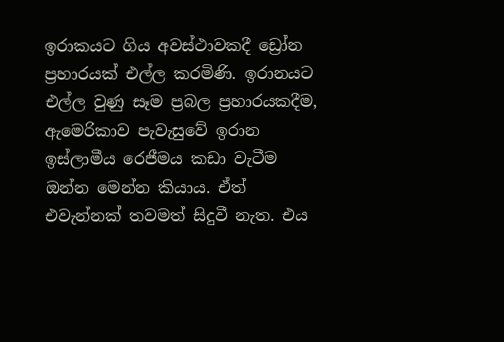ඉරාකයට ගිය අවස්ථාවකදී ඩ්‍රෝන ප්‍රහාරයක් එල්ල කරමිණි. ඉරානයට එල්ල වුණු සෑම ප්‍රබල ප්‍රහාරයකදීම, ඇමෙරිකාව පැවැසුවේ ඉරාන ඉස්ලාමීය රෙජීමය කඩා වැටීම ඔන්න මෙන්න කියාය. ඒත් එවැන්නක් තවමත් සිදුවී නැත‍. එය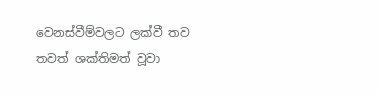වෙනස්වීම්වලට ලක්වී තව තවත් ශක්තිමත් වූවා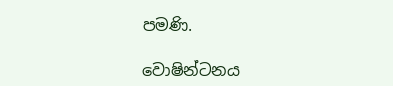පමණි.

වොෂින්ටනය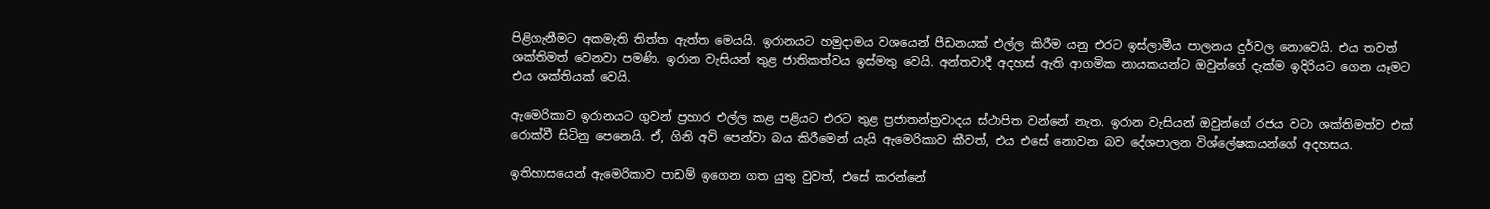පිළිගැනීමට අකමැති තිත්ත ඇත්ත මෙයයි. ඉරානයට හමුදාමය වශයෙන් පීඩනයක් එල්ල කිරීම යනු එරට ඉස්ලාමීය පාලනය දුර්වල නොවෙයි. එය තවත් ශක්තිමත් වෙනවා පමණි. ඉරාන වැසියන් තුළ ජාතිකත්වය ඉස්මතු වෙයි. අන්තවාදී අදහස් ඇති ආගමික නායකයන්ට ඔවුන්ගේ දැක්ම ඉදිරියට ගෙන යෑමට එය ශක්තියක් වෙයි.

ඇමෙරිකාව ඉරානයට ගුවන් ප්‍රහාර එල්ල කළ පළියට එරට තුළ ප්‍රජාතන්ත්‍රවාදය ස්ථාපිත වන්නේ නැත. ඉරාන වැසියන් ඔවුන්ගේ රජය වටා ශක්තිමත්ව එක් රොක්වී සිටිනු පෙනෙයි. ඒ, ගිනි අවි පෙන්වා බය කිරීමෙන් යැයි ඇමෙරිකාව කීවත්, එය එසේ නොවන බව දේශපාලන විශ්ලේෂකයන්ගේ අදහසය.

ඉතිහාසයෙන් ඇමෙරිකාව පාඩම් ඉගෙන ගත යුතු වුවත්, එසේ කරන්නේ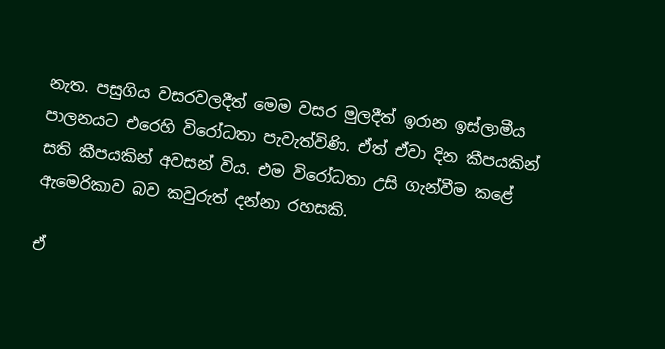නැත. පසුගිය වසරවලදීත් මෙම වසර මුලදීත් ඉරාන ඉස්ලාමීය පාලනයට එරෙහි විරෝධතා පැවැත්විණි. ඒත් ඒවා දින කීපයකින් සති කීපයකින් අවසන් විය. එම විරෝධතා උසි ගැන්වීම කළේ ඇමෙරිකාව බව කවුරුත් දන්නා රහසකි.

ඒ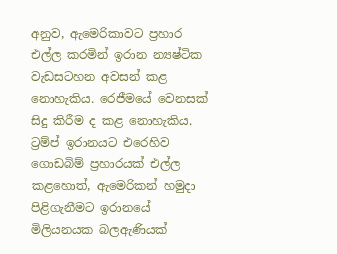අනුව, ඇමෙරිකාවට ප්‍රහාර එල්ල කරමින් ඉරාන න්‍යෂ්ටික වැඩසටහන අවසන් කළ නොහැකිය. රෙජීමයේ වෙනසක් සිදු කිරීම ද කළ නොහැකිය. ට්‍රම්ප් ඉරානයට එරෙහිව ගොඩබිම් ප්‍රහාරයක් එල්ල කළහොත්, ඇමෙරිකන් හමුදා පිළිගැනීමට ඉරානයේ මිලියනයක බලඇණියක්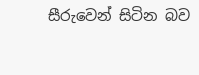සීරුවෙන් සිටින බව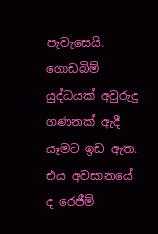පැවැසෙයි. ගොඩබිම් යුද්ධයක් අවුරුදු ගණනක් ඇදී යෑමට ඉඩ ඇත. එය අවසානයේ ද රෙජීම්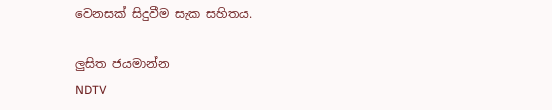වෙනසක් සිදුවීම සැක සහිතය.

ලුසිත ජයමාන්න
NDTV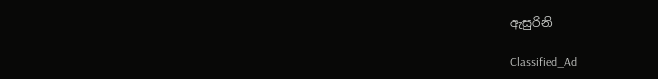ඇසුරිනි

Classified_Ad